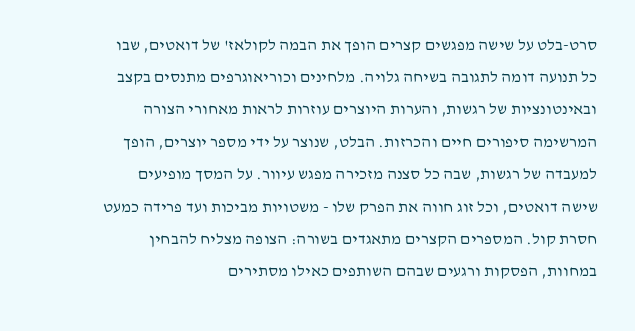סרט-בלט על שישה מפגשים קצרים הופך את הבמה לקולאז' של דואטים, שבו כל תנועה דומה לתגובה בשיחה גלויה. מלחינים וכוריאוגרפים מתנסים בקצב ובאינטונציות של רגשות, והערות היוצרים עוזרות לראות מאחורי הצורה המרשימה סיפורים חיים והכרזות. הבלט, שנוצר על ידי מספר יוצרים, הופך למעבדה של רגשות, שבה כל סצנה מזכירה מפגש עיוור. על המסך מופיעים שישה דואטים, וכל זוג חווה את הפרק שלו - משטויות מביכות ועד פרידה כמעט חסרת קול. המספרים הקצרים מתאגדים בשורה: הצופה מצליח להבחין במחוות, הפסקות ורגעים שבהם השותפים כאילו מסתירים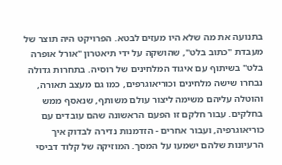בתנועה את מה שלא היו מעזים לבטא. הפרויקט היה תוצר של מעבדת "כתוב בלט", שהושקה על ידי תיאטרון "אורל אופרה בלט" בשיתוף עם איגוד המלחינים של רוסיה. בתחרות גדולה נבחרו שישה מלחינים וכוריאוגרפים, כמו גם מעצב תאורה, והוטלה עליהם משימה ליצור עולם משותף, שנאסף ממש בחלקים. עבור חלקם זו הפעם הראשונה שהם עובדים עם כוריאוגרפיה, ועבור אחרים - הזדמנות נדירה לבדוק איך הרעיונות שלהם ישמעו על המסך. המוזיקה של קלוד דביסי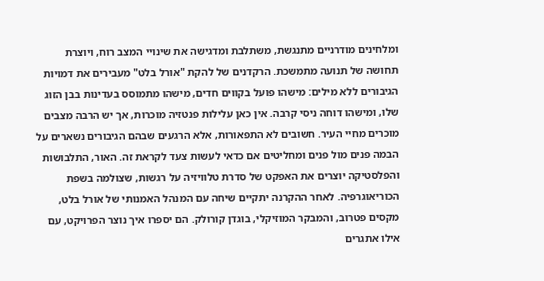ומלחינים מודרניים מתנגשת, משתלבת ומדגישה את שינויי המצב רוח, ויוצרת תחושה של תנועה מתמשכת. הרקדנים של להקת "אורל בלט" מעבירים את דמויות הגיבורים ללא מילים: מישהו פועל בקווים חדים, מישהו מתמוסס בעדינות בבן הזוג שלו, ומישהו דוחה ניסי קרבה. אין כאן עלילות פנטזיה מוכרות, אך יש הרבה מצבים מוכרים מחיי העיר. חשובים לא התפאורות, אלא הרגעים שבהם הגיבורים נשארים על הבמה פנים מול פנים ומחליטים אם כדאי לעשות צעד לקראת זה. האור, התלבושות והפלסטיקה יוצרים את האפקט של סדרת טלוויזיה על רגשות, שצולמה בשפת הכוריאוגרפיה. לאחר ההקרנה יתקיים שיחה עם המנהל האמנותי של אורל בלט, מקסים פטרוב, והמבקר המוזיקלי, בוגדן קורולק. הם יספרו איך נוצר הפרויקט, עם אילו אתגרים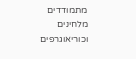מתמודדים מלחינים וכוריאוגרפים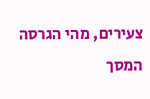צעירים, מהי הגרסה המסך